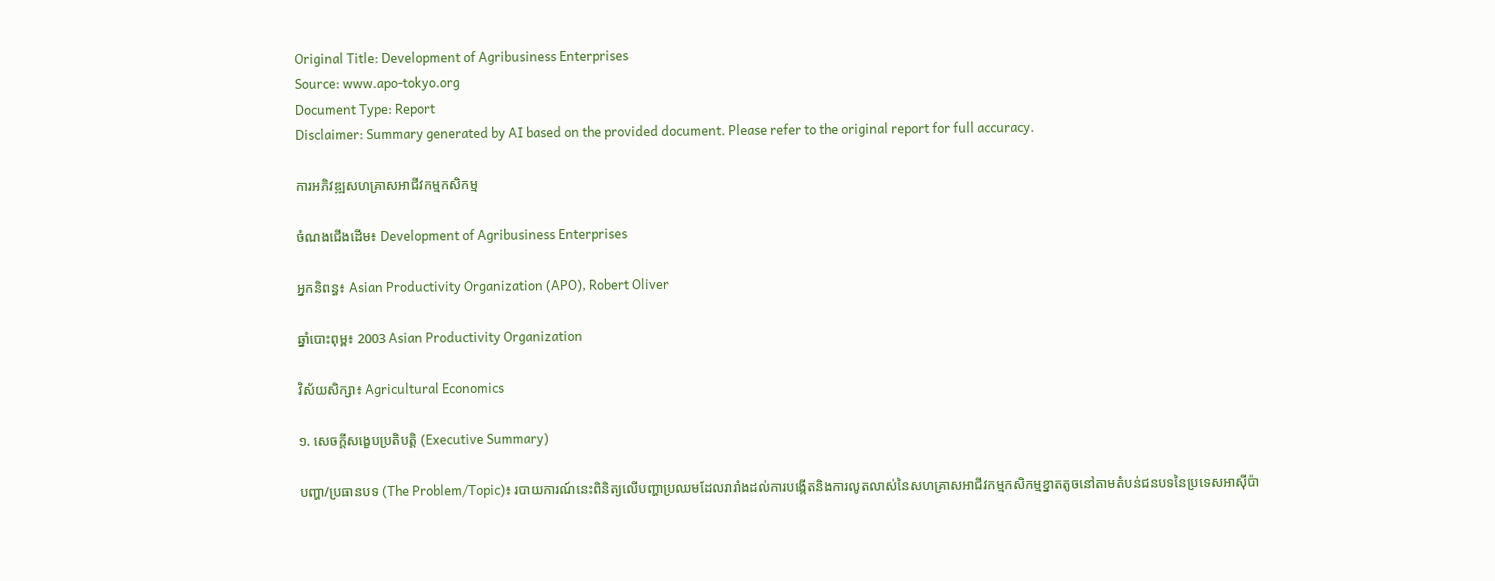Original Title: Development of Agribusiness Enterprises
Source: www.apo-tokyo.org
Document Type: Report
Disclaimer: Summary generated by AI based on the provided document. Please refer to the original report for full accuracy.

ការអភិវឌ្ឍសហគ្រាសអាជីវកម្មកសិកម្ម

ចំណងជើងដើម៖ Development of Agribusiness Enterprises

អ្នកនិពន្ធ៖ Asian Productivity Organization (APO), Robert Oliver

ឆ្នាំបោះពុម្ព៖ 2003 Asian Productivity Organization

វិស័យសិក្សា៖ Agricultural Economics

១. សេចក្តីសង្ខេបប្រតិបត្តិ (Executive Summary)

បញ្ហា/ប្រធានបទ (The Problem/Topic)៖ របាយការណ៍នេះពិនិត្យលើបញ្ហាប្រឈមដែលរារាំងដល់ការបង្កើតនិងការលូតលាស់នៃសហគ្រាសអាជីវកម្មកសិកម្មខ្នាតតូចនៅតាមតំបន់ជនបទនៃប្រទេសអាស៊ីប៉ា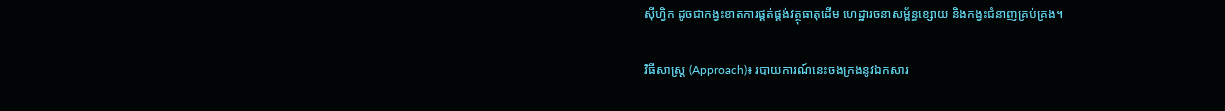ស៊ីហ្វិក ដូចជាកង្វះខាតការផ្គត់ផ្គង់វត្ថុធាតុដើម ហេដ្ឋារចនាសម្ព័ន្ធខ្សោយ និងកង្វះជំនាញគ្រប់គ្រង។

វិធីសាស្ត្រ (Approach)៖ របាយការណ៍នេះចងក្រងនូវឯកសារ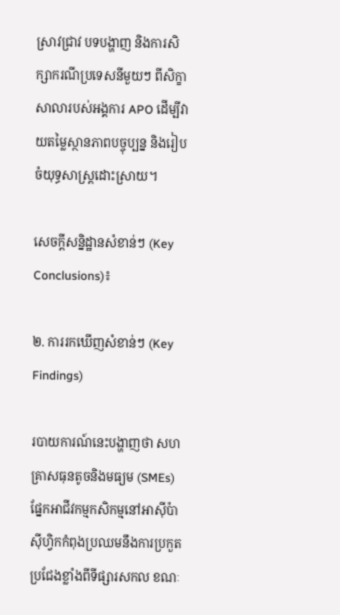ស្រាវជ្រាវ បទបង្ហាញ និងការសិក្សាករណីប្រទេសនីមួយៗ ពីសិក្ខាសាលារបស់អង្គការ APO ដើម្បីវាយតម្លៃស្ថានភាពបច្ចុប្បន្ន និងរៀបចំយុទ្ធសាស្ត្រដោះស្រាយ។

សេចក្តីសន្និដ្ឋានសំខាន់ៗ (Key Conclusions)៖

២. ការរកឃើញសំខាន់ៗ (Key Findings)

របាយការណ៍នេះបង្ហាញថា សហគ្រាសធុនតូចនិងមធ្យម (SMEs) ផ្នែកអាជីវកម្មកសិកម្មនៅអាស៊ីប៉ាស៊ីហ្វិកកំពុងប្រឈមនឹងការប្រកួតប្រជែងខ្លាំងពីទីផ្សារសកល ខណៈ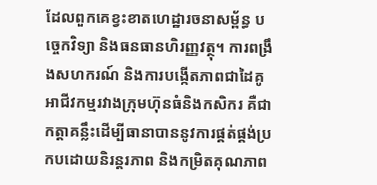ដែលពួកគេខ្វះខាតហេដ្ឋារចនាសម្ព័ន្ធ បច្ចេកវិទ្យា និងធនធានហិរញ្ញវត្ថុ។ ការពង្រឹងសហករណ៍ និងការបង្កើតភាពជាដៃគូអាជីវកម្មរវាងក្រុមហ៊ុនធំនិងកសិករ គឺជាកត្តាគន្លឹះដើម្បីធានាបាននូវការផ្គត់ផ្គង់ប្រកបដោយនិរន្តរភាព និងកម្រិតគុណភាព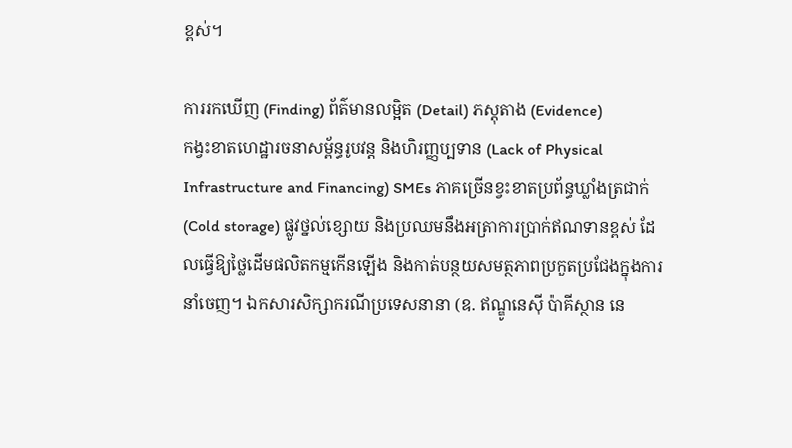ខ្ពស់។

ការរកឃើញ (Finding) ព័ត៌មានលម្អិត (Detail) ភស្តុតាង (Evidence)
កង្វះខាតហេដ្ឋារចនាសម្ព័ន្ធរូបវន្ត និងហិរញ្ញប្បទាន (Lack of Physical Infrastructure and Financing) SMEs ភាគច្រើនខ្វះខាតប្រព័ន្ធឃ្លាំងត្រជាក់ (Cold storage) ផ្លូវថ្នល់ខ្សោយ និងប្រឈមនឹងអត្រាការប្រាក់ឥណទានខ្ពស់ ដែលធ្វើឱ្យថ្លៃដើមផលិតកម្មកើនឡើង និងកាត់បន្ថយសមត្ថភាពប្រកួតប្រជែងក្នុងការនាំចេញ។ ឯកសារសិក្សាករណីប្រទេសនានា (ឧ. ឥណ្ឌូនេស៊ី ប៉ាគីស្ថាន នេ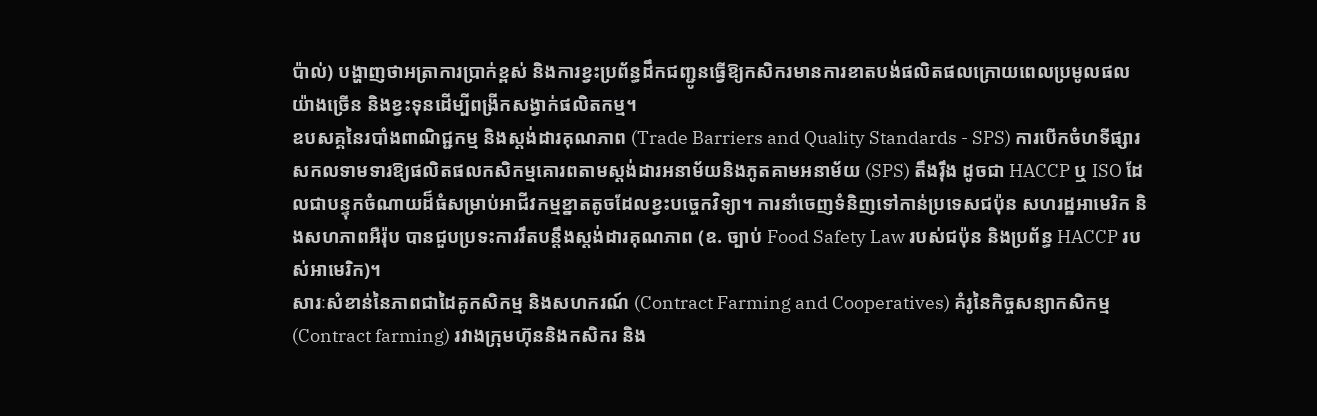ប៉ាល់) បង្ហាញថាអត្រាការប្រាក់ខ្ពស់ និងការខ្វះប្រព័ន្ធដឹកជញ្ជូនធ្វើឱ្យកសិករមានការខាតបង់ផលិតផលក្រោយពេលប្រមូលផលយ៉ាងច្រើន និងខ្វះទុនដើម្បីពង្រីកសង្វាក់ផលិតកម្ម។
ឧបសគ្គនៃរបាំងពាណិជ្ជកម្ម និងស្តង់ដារគុណភាព (Trade Barriers and Quality Standards - SPS) ការបើកចំហទីផ្សារសកលទាមទារឱ្យផលិតផលកសិកម្មគោរពតាមស្តង់ដារអនាម័យនិងភូតគាមអនាម័យ (SPS) តឹងរ៉ឹង ដូចជា HACCP ឬ ISO ដែលជាបន្ទុកចំណាយដ៏ធំសម្រាប់អាជីវកម្មខ្នាតតូចដែលខ្វះបច្ចេកវិទ្យា។ ការនាំចេញទំនិញទៅកាន់ប្រទេសជប៉ុន សហរដ្ឋអាមេរិក និងសហភាពអឺរ៉ុប បានជួបប្រទះការរឹតបន្តឹងស្តង់ដារគុណភាព (ឧ. ច្បាប់ Food Safety Law របស់ជប៉ុន និងប្រព័ន្ធ HACCP របស់អាមេរិក)។
សារៈសំខាន់នៃភាពជាដៃគូកសិកម្ម និងសហករណ៍ (Contract Farming and Cooperatives) គំរូនៃកិច្ចសន្យាកសិកម្ម (Contract farming) រវាងក្រុមហ៊ុននិងកសិករ និង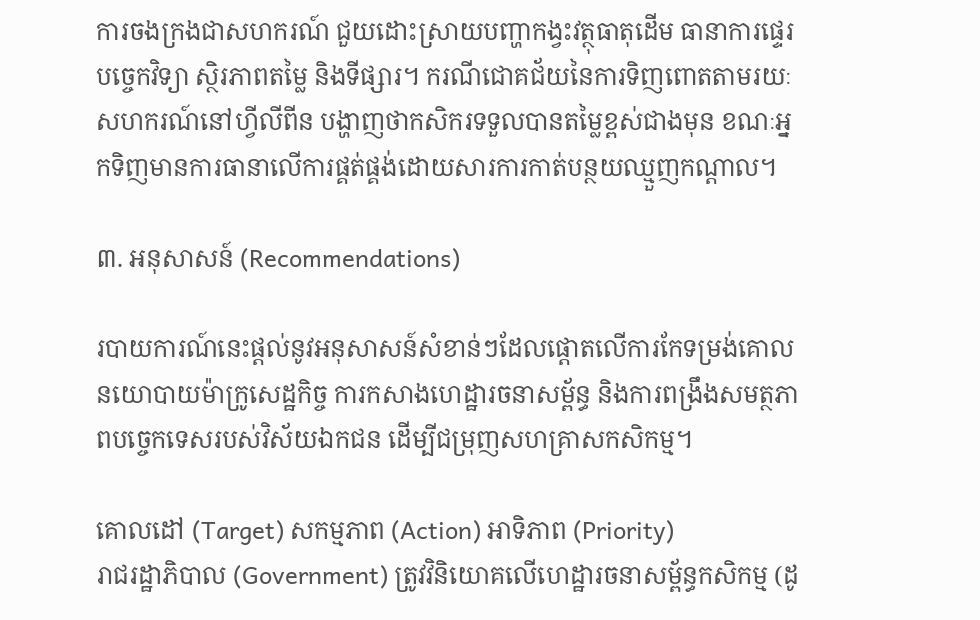ការចងក្រងជាសហករណ៍ ជួយដោះស្រាយបញ្ហាកង្វះវត្ថុធាតុដើម ធានាការផ្ទេរបច្ចេកវិទ្យា ស្ថិរភាពតម្លៃ និងទីផ្សារ។ ករណីជោគជ័យនៃការទិញពោតតាមរយៈសហករណ៍នៅហ្វីលីពីន បង្ហាញថាកសិករទទួលបានតម្លៃខ្ពស់ជាងមុន ខណៈអ្នកទិញមានការធានាលើការផ្គត់ផ្គង់ដោយសារការកាត់បន្ថយឈ្មួញកណ្តាល។

៣. អនុសាសន៍ (Recommendations)

របាយការណ៍នេះផ្តល់នូវអនុសាសន៍សំខាន់ៗដែលផ្តោតលើការកែទម្រង់គោលនយោបាយម៉ាក្រូសេដ្ឋកិច្ច ការកសាងហេដ្ឋារចនាសម្ព័ន្ធ និងការពង្រឹងសមត្ថភាពបច្ចេកទេសរបស់វិស័យឯកជន ដើម្បីជម្រុញសហគ្រាសកសិកម្ម។

គោលដៅ (Target) សកម្មភាព (Action) អាទិភាព (Priority)
រាជរដ្ឋាភិបាល (Government) ត្រូវវិនិយោគលើហេដ្ឋារចនាសម្ព័ន្ធកសិកម្ម (ដូ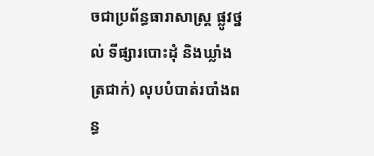ចជាប្រព័ន្ធធារាសាស្ត្រ ផ្លូវថ្នល់ ទីផ្សារបោះដុំ និងឃ្លាំងត្រជាក់) លុបបំបាត់របាំងពន្ធ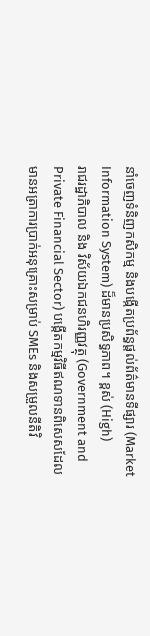នាំចេញទំនិញកសិកម្ម និងបង្កើតប្រព័ន្ធផ្តល់ព័ត៌មានទីផ្សារ (Market Information System) ដ៏មានប្រសិទ្ធភាព។ ខ្ពស់ (High)
រាជរដ្ឋាភិបាល និង វិស័យឯកជនហិរញ្ញវត្ថុ (Government and Private Financial Sector) បង្កើតកម្មវិធីឥណទានពិសេសដែលមានអត្រាការប្រាក់អនុគ្រោះសម្រាប់ SMEs និងសម្រួលនីតិវិ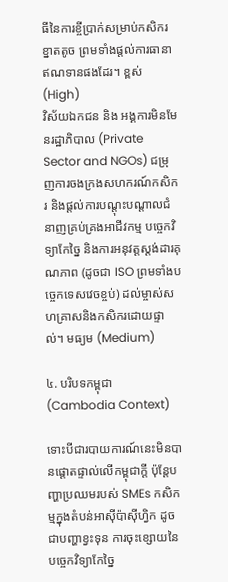ធីនៃការខ្ចីប្រាក់សម្រាប់កសិករខ្នាតតូច ព្រមទាំងផ្តល់ការធានាឥណទានផងដែរ។ ខ្ពស់ (High)
វិស័យឯកជន និង អង្គការមិនមែនរដ្ឋាភិបាល (Private Sector and NGOs) ជម្រុញការចងក្រងសហករណ៍កសិករ និងផ្តល់ការបណ្តុះបណ្តាលជំនាញគ្រប់គ្រងអាជីវកម្ម បច្ចេកវិទ្យាកែច្នៃ និងការអនុវត្តស្តង់ដារគុណភាព (ដូចជា ISO ព្រមទាំងបច្ចេកទេសវេចខ្ចប់) ដល់ម្ចាស់សហគ្រាសនិងកសិករដោយផ្ទាល់។ មធ្យម (Medium)

៤. បរិបទកម្ពុជា (Cambodia Context)

ទោះបីជារបាយការណ៍នេះមិនបានផ្តោតផ្ទាល់លើកម្ពុជាក្តី ប៉ុន្តែបញ្ហាប្រឈមរបស់ SMEs កសិកម្មក្នុងតំបន់អាស៊ីប៉ាស៊ីហ្វិក ដូចជាបញ្ហាខ្វះទុន ការចុះខ្សោយនៃបច្ចេកវិទ្យាកែច្នៃ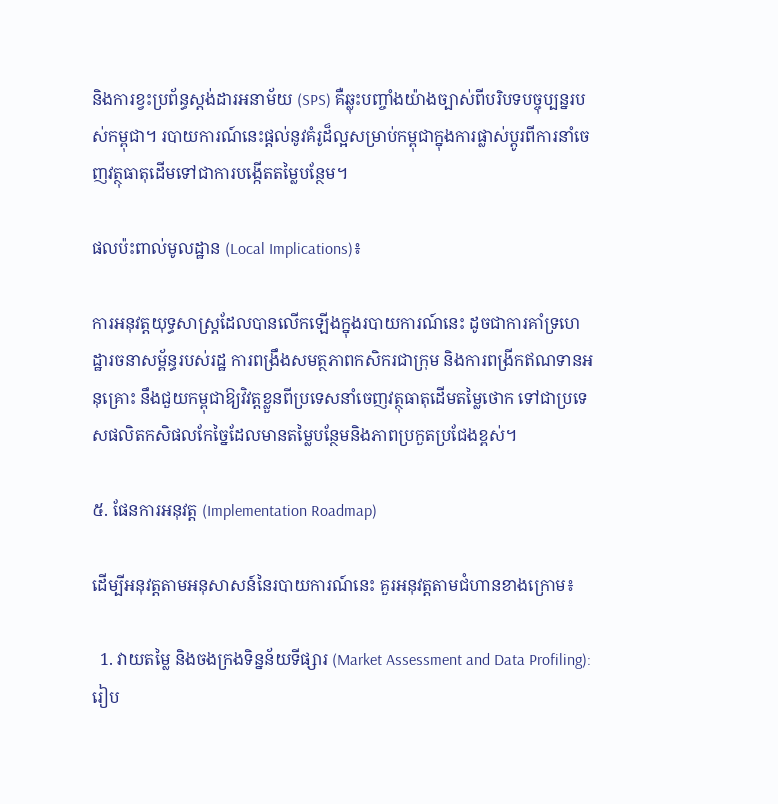និងការខ្វះប្រព័ន្ធស្តង់ដារអនាម័យ (SPS) គឺឆ្លុះបញ្ចាំងយ៉ាងច្បាស់ពីបរិបទបច្ចុប្បន្នរបស់កម្ពុជា។ របាយការណ៍នេះផ្តល់នូវគំរូដ៏ល្អសម្រាប់កម្ពុជាក្នុងការផ្លាស់ប្តូរពីការនាំចេញវត្ថុធាតុដើមទៅជាការបង្កើតតម្លៃបន្ថែម។

ផលប៉ះពាល់មូលដ្ឋាន (Local Implications)៖

ការអនុវត្តយុទ្ធសាស្ត្រដែលបានលើកឡើងក្នុងរបាយការណ៍នេះ ដូចជាការគាំទ្រហេដ្ឋារចនាសម្ព័ន្ធរបស់រដ្ឋ ការពង្រឹងសមត្ថភាពកសិករជាក្រុម និងការពង្រីកឥណទានអនុគ្រោះ នឹងជួយកម្ពុជាឱ្យវិវត្តខ្លួនពីប្រទេសនាំចេញវត្ថុធាតុដើមតម្លៃថោក ទៅជាប្រទេសផលិតកសិផលកែច្នៃដែលមានតម្លៃបន្ថែមនិងភាពប្រកួតប្រជែងខ្ពស់។

៥. ផែនការអនុវត្ត (Implementation Roadmap)

ដើម្បីអនុវត្តតាមអនុសាសន៍នៃរបាយការណ៍នេះ គួរអនុវត្តតាមជំហានខាងក្រោម៖

  1. វាយតម្លៃ និងចងក្រងទិន្នន័យទីផ្សារ (Market Assessment and Data Profiling): រៀប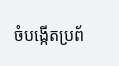ចំបង្កើតប្រព័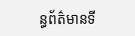ន្ធព័ត៌មានទី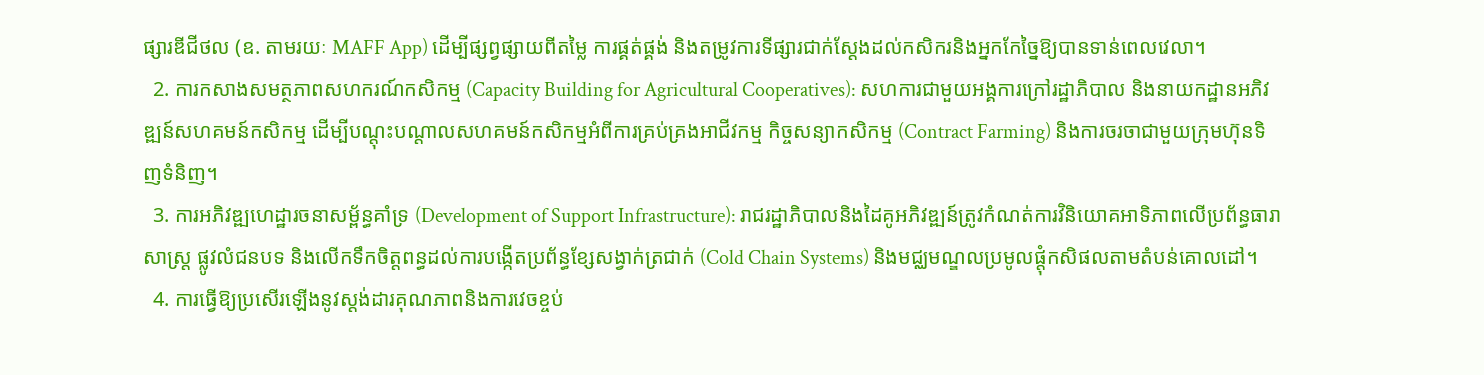ផ្សារឌីជីថល (ឧ. តាមរយៈ MAFF App) ដើម្បីផ្សព្វផ្សាយពីតម្លៃ ការផ្គត់ផ្គង់ និងតម្រូវការទីផ្សារជាក់ស្តែងដល់កសិករនិងអ្នកកែច្នៃឱ្យបានទាន់ពេលវេលា។
  2. ការកសាងសមត្ថភាពសហករណ៍កសិកម្ម (Capacity Building for Agricultural Cooperatives): សហការជាមួយអង្គការក្រៅរដ្ឋាភិបាល និងនាយកដ្ឋានអភិវឌ្ឍន៍សហគមន៍កសិកម្ម ដើម្បីបណ្តុះបណ្តាលសហគមន៍កសិកម្មអំពីការគ្រប់គ្រងអាជីវកម្ម កិច្ចសន្យាកសិកម្ម (Contract Farming) និងការចរចាជាមួយក្រុមហ៊ុនទិញទំនិញ។
  3. ការអភិវឌ្ឍហេដ្ឋារចនាសម្ព័ន្ធគាំទ្រ (Development of Support Infrastructure): រាជរដ្ឋាភិបាលនិងដៃគូអភិវឌ្ឍន៍ត្រូវកំណត់ការវិនិយោគអាទិភាពលើប្រព័ន្ធធារាសាស្ត្រ ផ្លូវលំជនបទ និងលើកទឹកចិត្តពន្ធដល់ការបង្កើតប្រព័ន្ធខ្សែសង្វាក់ត្រជាក់ (Cold Chain Systems) និងមជ្ឈមណ្ឌលប្រមូលផ្តុំកសិផលតាមតំបន់គោលដៅ។
  4. ការធ្វើឱ្យប្រសើរឡើងនូវស្តង់ដារគុណភាពនិងការវេចខ្ចប់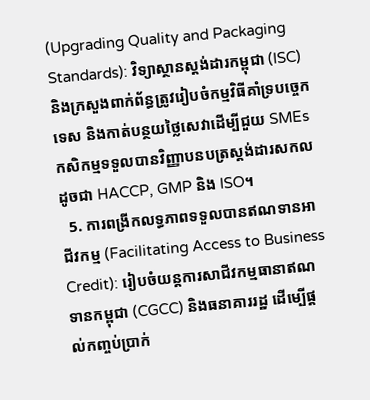(Upgrading Quality and Packaging Standards): វិទ្យាស្ថានស្តង់ដារកម្ពុជា (ISC) និងក្រសួងពាក់ព័ន្ធត្រូវរៀបចំកម្មវិធីគាំទ្របច្ចេកទេស និងកាត់បន្ថយថ្លៃសេវាដើម្បីជួយ SMEs កសិកម្មទទួលបានវិញ្ញាបនបត្រស្តង់ដារសកលដូចជា HACCP, GMP និង ISO។
  5. ការពង្រីកលទ្ធភាពទទួលបានឥណទានអាជីវកម្ម (Facilitating Access to Business Credit): រៀបចំយន្តការសាជីវកម្មធានាឥណទានកម្ពុជា (CGCC) និងធនាគាររដ្ឋ ដើម្បើផ្តល់កញ្ចប់ប្រាក់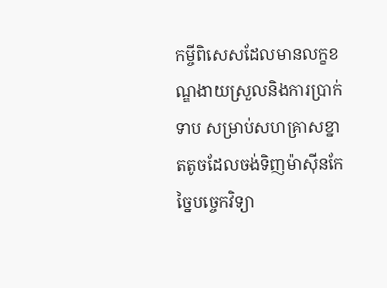កម្ចីពិសេសដែលមានលក្ខខណ្ឌងាយស្រួលនិងការប្រាក់ទាប សម្រាប់សហគ្រាសខ្នាតតូចដែលចង់ទិញម៉ាស៊ីនកែច្នៃបច្ចេកវិទ្យា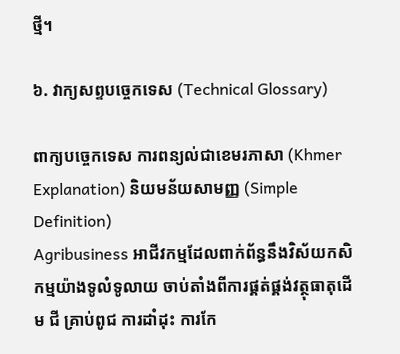ថ្មី។

៦. វាក្យសព្ទបច្ចេកទេស (Technical Glossary)

ពាក្យបច្ចេកទេស ការពន្យល់ជាខេមរភាសា (Khmer Explanation) និយមន័យសាមញ្ញ (Simple Definition)
Agribusiness អាជីវកម្មដែលពាក់ព័ន្ធនឹងវិស័យកសិកម្មយ៉ាងទូលំទូលាយ ចាប់តាំងពីការផ្គត់ផ្គង់វត្ថុធាតុដើម ជី គ្រាប់ពូជ ការដាំដុះ ការកែ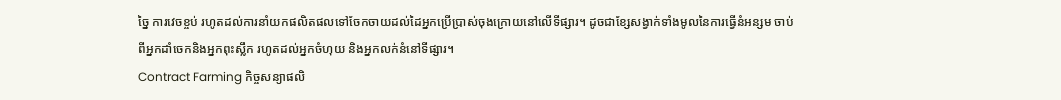ច្នៃ ការវេចខ្ចប់ រហូតដល់ការនាំយកផលិតផលទៅចែកចាយដល់ដៃអ្នកប្រើប្រាស់ចុងក្រោយនៅលើទីផ្សារ។ ដូចជាខ្សែសង្វាក់ទាំងមូលនៃការធ្វើនំអន្សម ចាប់ពីអ្នកដាំចេកនិងអ្នកពុះស្លឹក រហូតដល់អ្នកចំហុយ និងអ្នកលក់នំនៅទីផ្សារ។
Contract Farming កិច្ចសន្យាផលិ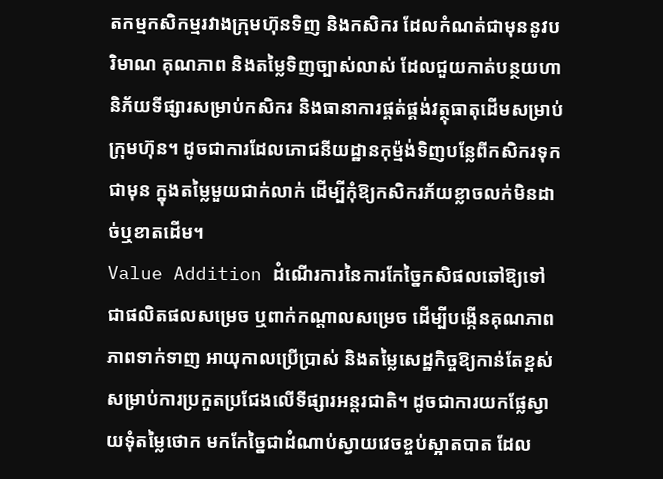តកម្មកសិកម្មរវាងក្រុមហ៊ុនទិញ និងកសិករ ដែលកំណត់ជាមុននូវបរិមាណ គុណភាព និងតម្លៃទិញច្បាស់លាស់ ដែលជួយកាត់បន្ថយហានិភ័យទីផ្សារសម្រាប់កសិករ និងធានាការផ្គត់ផ្គង់វត្ថុធាតុដើមសម្រាប់ក្រុមហ៊ុន។ ដូចជាការដែលភោជនីយដ្ឋានកុម្ម៉ង់ទិញបន្លែពីកសិករទុកជាមុន ក្នុងតម្លៃមួយជាក់លាក់ ដើម្បីកុំឱ្យកសិករភ័យខ្លាចលក់មិនដាច់ឬខាតដើម។
Value Addition ដំណើរការនៃការកែច្នៃកសិផលឆៅឱ្យទៅជាផលិតផលសម្រេច ឬពាក់កណ្តាលសម្រេច ដើម្បីបង្កើនគុណភាព ភាពទាក់ទាញ អាយុកាលប្រើប្រាស់ និងតម្លៃសេដ្ឋកិច្ចឱ្យកាន់តែខ្ពស់សម្រាប់ការប្រកួតប្រជែងលើទីផ្សារអន្តរជាតិ។ ដូចជាការយកផ្លែស្វាយទុំតម្លៃថោក មកកែច្នៃជាដំណាប់ស្វាយវេចខ្ចប់ស្អាតបាត ដែល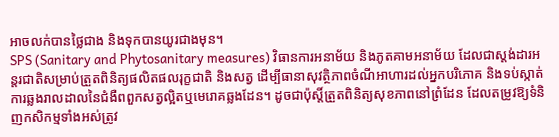អាចលក់បានថ្លៃជាង និងទុកបានយូរជាងមុន។
SPS (Sanitary and Phytosanitary measures) វិធានការអនាម័យ និងភូតគាមអនាម័យ ដែលជាស្តង់ដារអន្តរជាតិសម្រាប់ត្រួតពិនិត្យផលិតផលរុក្ខជាតិ និងសត្វ ដើម្បីធានាសុវត្ថិភាពចំណីអាហារដល់អ្នកបរិភោគ និងទប់ស្កាត់ការឆ្លងរាលដាលនៃជំងឺពពួកសត្វល្អិតឬមេរោគឆ្លងដែន។ ដូចជាប៉ុស្តិ៍ត្រួតពិនិត្យសុខភាពនៅព្រំដែន ដែលតម្រូវឱ្យទំនិញកសិកម្មទាំងអស់ត្រូវ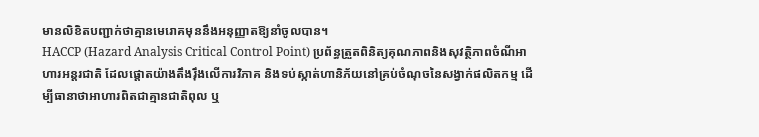មានលិខិតបញ្ជាក់ថាគ្មានមេរោគមុននឹងអនុញ្ញាតឱ្យនាំចូលបាន។
HACCP (Hazard Analysis Critical Control Point) ប្រព័ន្ធត្រួតពិនិត្យគុណភាពនិងសុវត្ថិភាពចំណីអាហារអន្តរជាតិ ដែលផ្តោតយ៉ាងតឹងរ៉ឹងលើការវិភាគ និងទប់ស្កាត់ហានិភ័យនៅគ្រប់ចំណុចនៃសង្វាក់ផលិតកម្ម ដើម្បីធានាថាអាហារពិតជាគ្មានជាតិពុល ឬ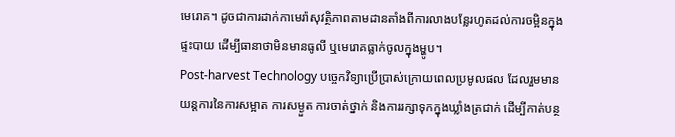មេរោគ។ ដូចជាការដាក់កាមេរ៉ាសុវត្ថិភាពតាមដានតាំងពីការលាងបន្លែរហូតដល់ការចម្អិនក្នុងផ្ទះបាយ ដើម្បីធានាថាមិនមានធូលី ឬមេរោគធ្លាក់ចូលក្នុងម្ហូប។
Post-harvest Technology បច្ចេកវិទ្យាប្រើប្រាស់ក្រោយពេលប្រមូលផល ដែលរួមមានយន្តការនៃការសម្អាត ការសម្ងួត ការចាត់ថ្នាក់ និងការរក្សាទុកក្នុងឃ្លាំងត្រជាក់ ដើម្បីកាត់បន្ថ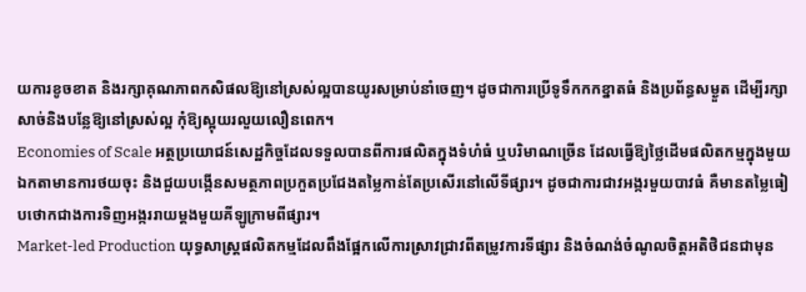យការខូចខាត និងរក្សាគុណភាពកសិផលឱ្យនៅស្រស់ល្អបានយូរសម្រាប់នាំចេញ។ ដូចជាការប្រើទូទឹកកកខ្នាតធំ និងប្រព័ន្ធសម្ងួត ដើម្បីរក្សាសាច់និងបន្លែឱ្យនៅស្រស់ល្អ កុំឱ្យស្អុយរលួយលឿនពេក។
Economies of Scale អត្ថប្រយោជន៍សេដ្ឋកិច្ចដែលទទួលបានពីការផលិតក្នុងទំហំធំ ឬបរិមាណច្រើន ដែលធ្វើឱ្យថ្លៃដើមផលិតកម្មក្នុងមួយឯកតាមានការថយចុះ និងជួយបង្កើនសមត្ថភាពប្រកួតប្រជែងតម្លៃកាន់តែប្រសើរនៅលើទីផ្សារ។ ដូចជាការជាវអង្ករមួយបាវធំ គឺមានតម្លៃធៀបថោកជាងការទិញអង្កររាយម្តងមួយគីឡូក្រាមពីផ្សារ។
Market-led Production យុទ្ធសាស្ត្រផលិតកម្មដែលពឹងផ្អែកលើការស្រាវជ្រាវពីតម្រូវការទីផ្សារ និងចំណង់ចំណូលចិត្តអតិថិជនជាមុន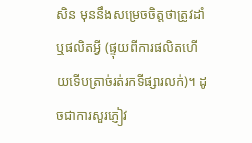សិន មុននឹងសម្រេចចិត្តថាត្រូវដាំ ឬផលិតអ្វី (ផ្ទុយពីការផលិតហើយទើបត្រាច់រត់រកទីផ្សារលក់)។ ដូចជាការសួរភ្ញៀវ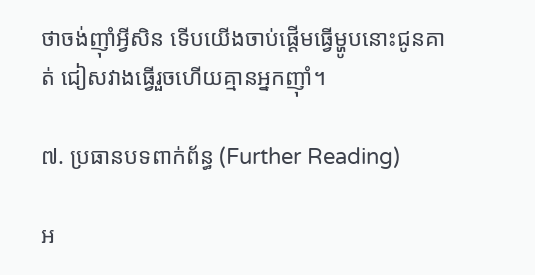ថាចង់ញ៉ាំអ្វីសិន ទើបយើងចាប់ផ្តើមធ្វើម្ហូបនោះជូនគាត់ ជៀសវាងធ្វើរួចហើយគ្មានអ្នកញ៉ាំ។

៧. ប្រធានបទពាក់ព័ន្ធ (Further Reading)

អ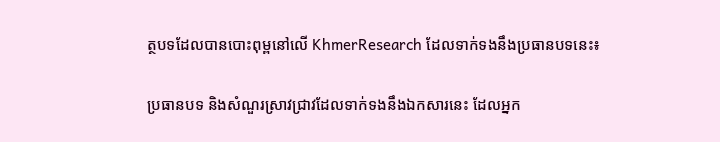ត្ថបទដែលបានបោះពុម្ពនៅលើ KhmerResearch ដែលទាក់ទងនឹងប្រធានបទនេះ៖

ប្រធានបទ និងសំណួរស្រាវជ្រាវដែលទាក់ទងនឹងឯកសារនេះ ដែលអ្នក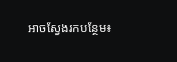អាចស្វែងរកបន្ថែម៖